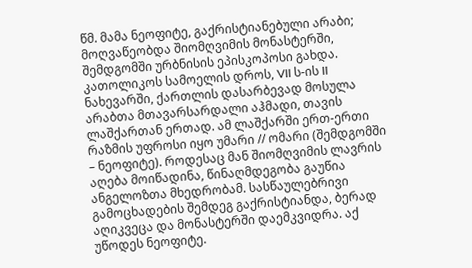წმ. მამა ნეოფიტე, გაქრისტიანებული არაბი; მოღვაწეობდა შიომღვიმის მონასტერში, შემდგომში ურბნისის ეპისკოპოსი გახდა. კათოლიკოს სამოელის დროს, VII ს-ის II ნახევარში, ქართლის დასარბევად მოსულა არაბთა მთავარსარდალი აჰმადი, თავის ლაშქართან ერთად. ამ ლაშქარში ერთ-ერთი რაზმის უფროსი იყო უმარი // ომარი (შემდგომში – ნეოფიტე). როდესაც მან შიომღვიმის ლავრის აღება მოიწადინა, წინაღმდეგობა გაუწია ანგელოზთა მხედრობამ. სასწაულებრივი გამოცხადების შემდეგ გაქრისტიანდა, ბერად აღიკვეცა და მონასტერში დაემკვიდრა. აქ უწოდეს ნეოფიტე.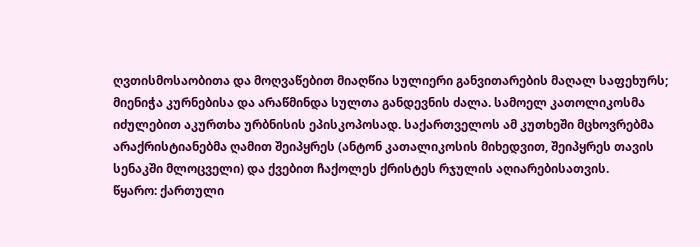ღვთისმოსაობითა და მოღვაწებით მიაღწია სულიერი განვითარების მაღალ საფეხურს; მიენიჭა კურნებისა და არაწმინდა სულთა განდევნის ძალა. სამოელ კათოლიკოსმა იძულებით აკურთხა ურბნისის ეპისკოპოსად. საქართველოს ამ კუთხეში მცხოვრებმა არაქრისტიანებმა ღამით შეიპყრეს (ანტონ კათალიკოსის მიხედვით, შეიპყრეს თავის სენაკში მლოცველი) და ქვებით ჩაქოლეს ქრისტეს რჯულის აღიარებისათვის.
წყარო: ქართული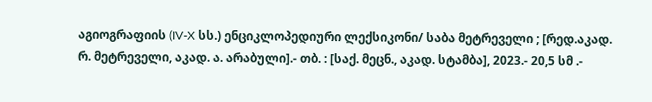აგიოგრაფიის (IV-X სს.) ენციკლოპედიური ლექსიკონი/ საბა მეტრეველი ; [რედ.აკად. რ. მეტრეველი, აკად. ა. არაბული].- თბ. : [საქ. მეცნ., აკად. სტამბა], 2023.- 20,5 სმ .-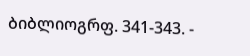ბიბლიოგრფ. 341-343. -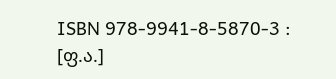ISBN 978-9941-8-5870-3 : [ფ.ა.]